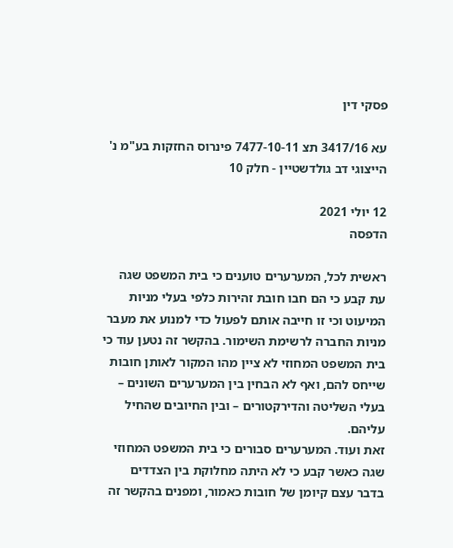פסקי דין

עא 3417/16 תצ 7477-10-11 פינרוס החזקות בע"מ נ' הייצוגי דב גולדשטיין - חלק 10

12 יולי 2021
הדפסה

ראשית לכל, המערערים טוענים כי בית המשפט שגה עת קבע כי הם חבו חובת זהירות כלפי בעלי מניות המיעוט וכי זו חייבה אותם לפעול כדי למנוע את מעבר מניות החברה לרשימת השימור. בהקשר זה נטען עוד כי בית המשפט המחוזי לא ציין מהו המקור לאותן חובות שייחס להם, ואף לא הבחין בין המערערים השונים – בעלי השליטה והדירקטורים – ובין החיובים שהחיל עליהם.
זאת ועוד. המערערים סבורים כי בית המשפט המחוזי שגה כאשר קבע כי לא היתה מחלוקת בין הצדדים בדבר עצם קיומן של חובות כאמור, ומפנים בהקשר זה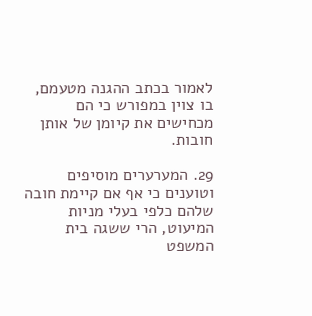לאמור בכתב ההגנה מטעמם, בו צוין במפורש כי הם מכחישים את קיומן של אותן חובות.

29. המערערים מוסיפים וטוענים כי אף אם קיימת חובה שלהם כלפי בעלי מניות המיעוט, הרי ששגה בית המשפט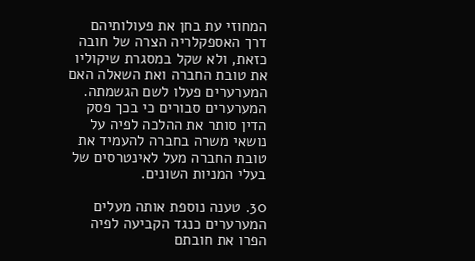המחוזי עת בחן את פעולותיהם דרך האספקלריה הצרה של חובה כזאת, ולא שקל במסגרת שיקוליו את טובת החברה ואת השאלה האם המערערים פעלו לשם הגשמתה. המערערים סבורים כי בכך פסק הדין סותר את ההלכה לפיה על נושאי משרה בחברה להעמיד את טובת החברה מעל לאינטרסים של בעלי המניות השונים.

30. טענה נוספת אותה מעלים המערערים כנגד הקביעה לפיה הפרו את חובתם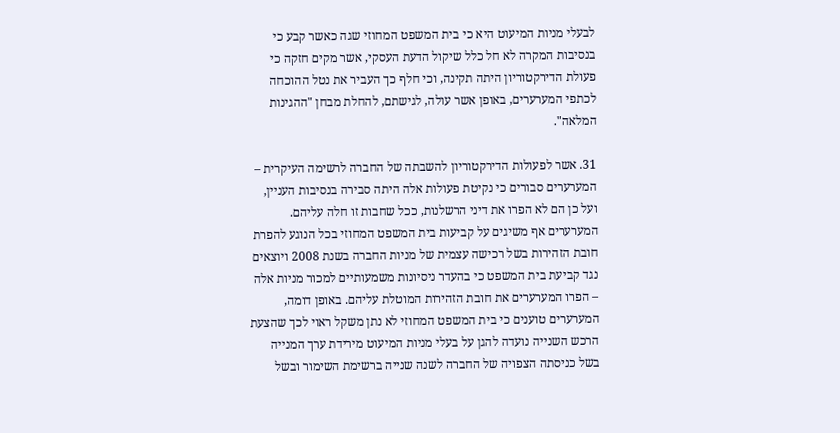לבעלי מניות המיעוט היא כי בית המשפט המחוזי שגה כאשר קבע כי בנסיבות המקרה לא חל כלל שיקול הדעת העסקי, אשר מקים חזקה כי פעולת הדירקטוריון היתה תקינה, וכי חלף כך העביר את נטל ההוכחה לכתפי המערערים, באופן אשר עולה, לגישתם, להחלת מבחן "ההגינות המלאה".

31. אשר לפעולות הדירקטוריון להשבתה של החברה לרשימה העיקרית – המערערים סבורים כי נקיטת פעולות אלה היתה סבירה בנסיבות העניין, ועל כן הם לא הפרו את דיני הרשלנות, ככל שחבות זו חלה עליהם. המערערים אף משיגים על קביעות בית המשפט המחוזי בכל הנוגע להפרת חובת הזהירות בשל רכישה עצמית של מניות החברה בשנת 2008 ויוצאים נגד קביעת בית המשפט כי בהעדר ניסיונות משמעותיים למכור מניות אלה – הפרו המערערים את חובת הזהירות המוטלת עליהם. באופן דומה, המערערים טוענים כי בית המשפט המחוזי לא נתן משקל ראוי לכך שהצעת הרכש השנייה נועדה להגן על בעלי מניות המיעוט מירידת ערך המנייה בשל כניסתה הצפויה של החברה לשנה שנייה ברשימת השימור ובשל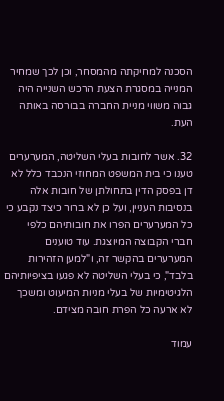הסכנה למחיקתה מהמסחר, וכן לכך שמחיר המנייה במסגרת הצעת הרכש השנייה היה גבוה משווי מניית החברה בבורסה באותה העת.

32. אשר לחובות בעלי השליטה, המערערים טענו כי בית המשפט המחוזי הנכבד כלל לא דן בפסק הדין בתחולתן של חובות אלה בנסיבות העניין, ועל כן לא ברור כיצד נקבע כי כל המערערים הפרו את חובותיהם כלפי חברי הקבוצה המיוצגת. עוד טוענים המערערים בהקשר זה, ו"למען הזהירות בלבד", כי בעלי השליטה לא פגעו בציפיותיהם הלגיטימיות של בעלי מניות המיעוט ומשכך לא ארעה כל הפרת חובה מצידם.

עמוד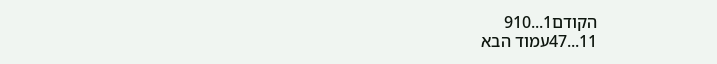הקודם1...910
11...47עמוד הבא